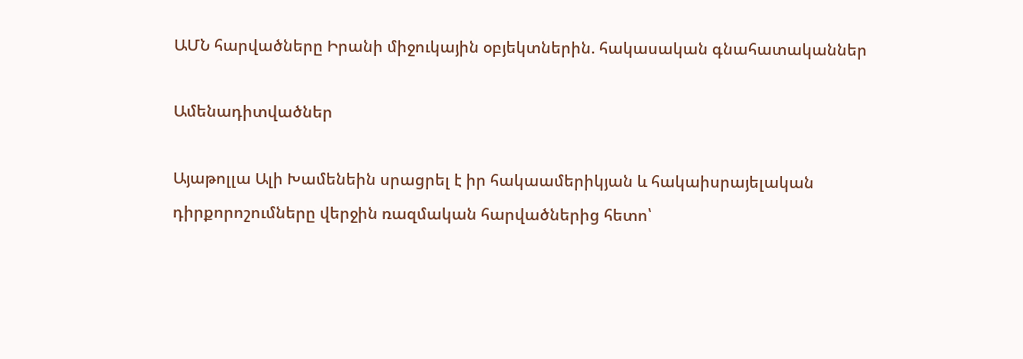ԱՄՆ հարվածները Իրանի միջուկային օբյեկտներին. հակասական գնահատականներ

Ամենադիտվածներ

Այաթոլլա Ալի Խամենեին սրացրել է իր հակաամերիկյան և հակաիսրայելական դիրքորոշումները վերջին ռազմական հարվածներից հետո՝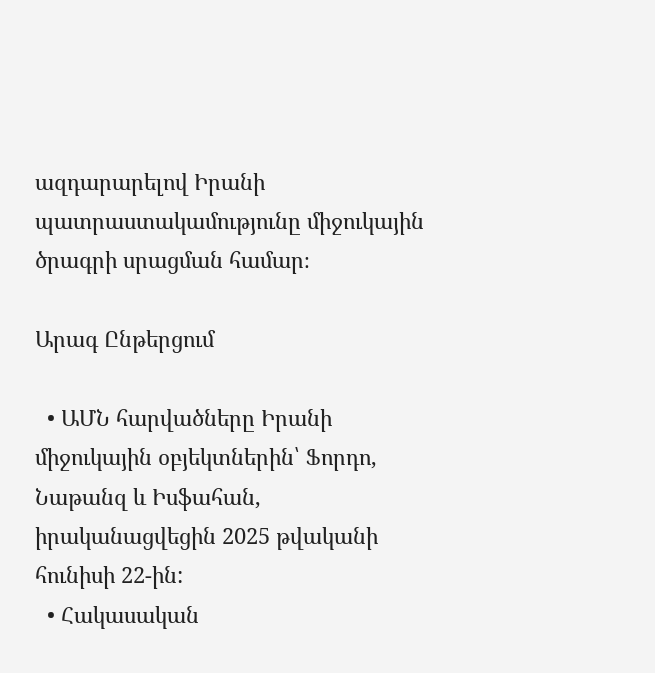ազդարարելով Իրանի պատրաստակամությունը միջուկային ծրագրի սրացման համար։

Արագ Ընթերցում

  • ԱՄՆ հարվածները Իրանի միջուկային օբյեկտներին՝ Ֆորդո, Նաթանզ և Իսֆահան, իրականացվեցին 2025 թվականի հունիսի 22-ին:
  • Հակասական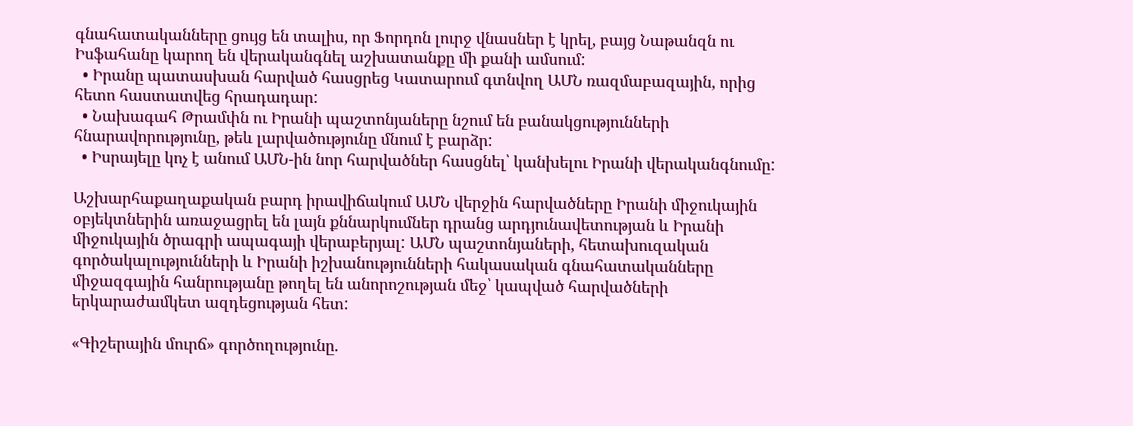գնահատականները ցույց են տալիս, որ Ֆորդոն լուրջ վնասներ է կրել, բայց Նաթանզն ու Իսֆահանը կարող են վերականգնել աշխատանքը մի քանի ամսում:
  • Իրանը պատասխան հարված հասցրեց Կատարում գտնվող ԱՄՆ ռազմաբազային, որից հետո հաստատվեց հրադադար:
  • Նախագահ Թրամփն ու Իրանի պաշտոնյաները նշում են բանակցությունների հնարավորությունը, թեև լարվածությունը մնում է բարձր:
  • Իսրայելը կոչ է անում ԱՄՆ-ին նոր հարվածներ հասցնել՝ կանխելու Իրանի վերականգնումը:

Աշխարհաքաղաքական բարդ իրավիճակում ԱՄՆ վերջին հարվածները Իրանի միջուկային օբյեկտներին առաջացրել են լայն քննարկումներ դրանց արդյունավետության և Իրանի միջուկային ծրագրի ապագայի վերաբերյալ: ԱՄՆ պաշտոնյաների, հետախուզական գործակալությունների և Իրանի իշխանությունների հակասական գնահատականները միջազգային հանրությանը թողել են անորոշության մեջ՝ կապված հարվածների երկարաժամկետ ազդեցության հետ:

«Գիշերային մուրճ» գործողությունը.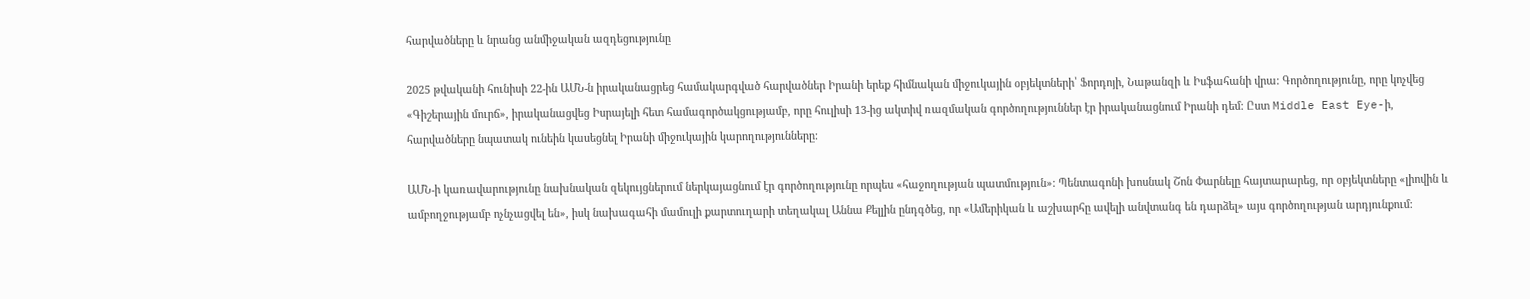հարվածները և նրանց անմիջական ազդեցությունը

2025 թվականի հունիսի 22-ին ԱՄՆ-ն իրականացրեց համակարգված հարվածներ Իրանի երեք հիմնական միջուկային օբյեկտների՝ Ֆորդոյի, Նաթանզի և Իսֆահանի վրա: Գործողությունը, որը կոչվեց «Գիշերային մուրճ», իրականացվեց Իսրայելի հետ համագործակցությամբ, որը հուլիսի 13-ից ակտիվ ռազմական գործողություններ էր իրականացնում Իրանի դեմ: Ըստ Middle East Eye-ի, հարվածները նպատակ ունեին կասեցնել Իրանի միջուկային կարողությունները:

ԱՄՆ-ի կառավարությունը նախնական զեկույցներում ներկայացնում էր գործողությունը որպես «հաջողության պատմություն»: Պենտագոնի խոսնակ Շոն Փարնելը հայտարարեց, որ օբյեկտները «լիովին և ամբողջությամբ ոչնչացվել են», իսկ նախագահի մամուլի քարտուղարի տեղակալ Աննա Քելլին ընդգծեց, որ «Ամերիկան և աշխարհը ավելի անվտանգ են դարձել» այս գործողության արդյունքում: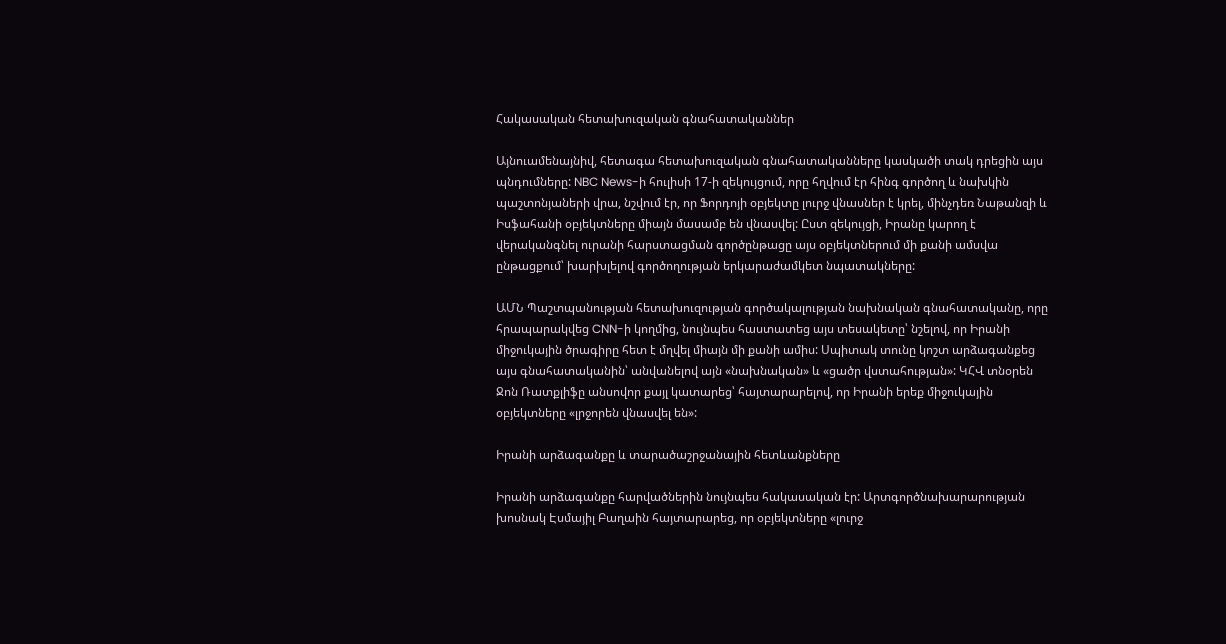Հակասական հետախուզական գնահատականներ

Այնուամենայնիվ, հետագա հետախուզական գնահատականները կասկածի տակ դրեցին այս պնդումները: NBC News-ի հուլիսի 17-ի զեկույցում, որը հղվում էր հինգ գործող և նախկին պաշտոնյաների վրա, նշվում էր, որ Ֆորդոյի օբյեկտը լուրջ վնասներ է կրել, մինչդեռ Նաթանզի և Իսֆահանի օբյեկտները միայն մասամբ են վնասվել: Ըստ զեկույցի, Իրանը կարող է վերականգնել ուրանի հարստացման գործընթացը այս օբյեկտներում մի քանի ամսվա ընթացքում՝ խարխլելով գործողության երկարաժամկետ նպատակները:

ԱՄՆ Պաշտպանության հետախուզության գործակալության նախնական գնահատականը, որը հրապարակվեց CNN-ի կողմից, նույնպես հաստատեց այս տեսակետը՝ նշելով, որ Իրանի միջուկային ծրագիրը հետ է մղվել միայն մի քանի ամիս: Սպիտակ տունը կոշտ արձագանքեց այս գնահատականին՝ անվանելով այն «նախնական» և «ցածր վստահության»: ԿՀՎ տնօրեն Ջոն Ռատքլիֆը անսովոր քայլ կատարեց՝ հայտարարելով, որ Իրանի երեք միջուկային օբյեկտները «լրջորեն վնասվել են»:

Իրանի արձագանքը և տարածաշրջանային հետևանքները

Իրանի արձագանքը հարվածներին նույնպես հակասական էր: Արտգործնախարարության խոսնակ Էսմայիլ Բաղաին հայտարարեց, որ օբյեկտները «լուրջ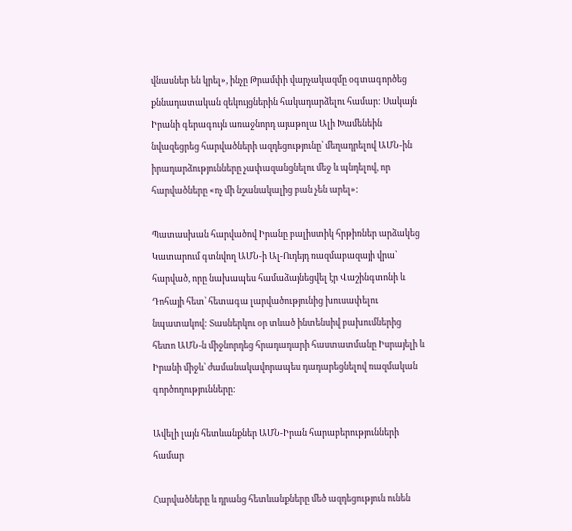վնասներ են կրել», ինչը Թրամփի վարչակազմը օգտագործեց քննադատական զեկույցներին հակադարձելու համար: Սակայն Իրանի գերագույն առաջնորդ այաթոլա Ալի Խամենեին նվազեցրեց հարվածների ազդեցությունը՝ մեղադրելով ԱՄՆ-ին իրադարձությունները չափազանցնելու մեջ և պնդելով, որ հարվածները «ոչ մի նշանակալից բան չեն արել»:

Պատասխան հարվածով Իրանը բալիստիկ հրթիռներ արձակեց Կատարում գտնվող ԱՄՆ-ի Ալ-Ուդեյդ ռազմաբազայի վրա՝ հարված, որը նախապես համաձայնեցվել էր Վաշինգտոնի և Դոհայի հետ՝ հետագա լարվածությունից խուսափելու նպատակով: Տասներկու օր տևած ինտենսիվ բախումներից հետո ԱՄՆ-ն միջնորդեց հրադադարի հաստատմանը Իսրայելի և Իրանի միջև՝ ժամանակավորապես դադարեցնելով ռազմական գործողությունները:

Ավելի լայն հետևանքներ ԱՄՆ-Իրան հարաբերությունների համար

Հարվածները և դրանց հետևանքները մեծ ազդեցություն ունեն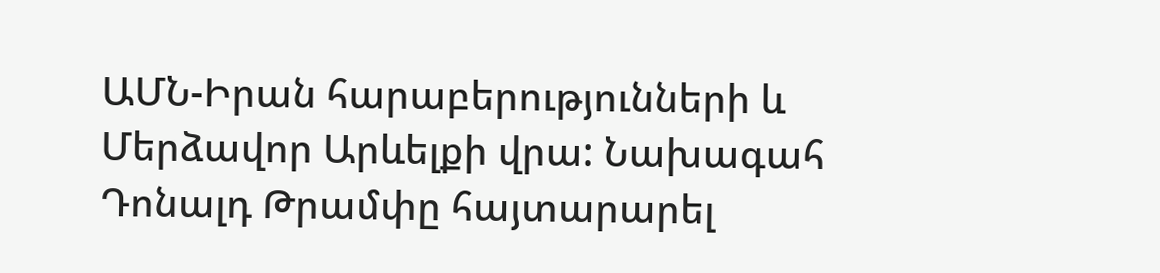ԱՄՆ-Իրան հարաբերությունների և Մերձավոր Արևելքի վրա: Նախագահ Դոնալդ Թրամփը հայտարարել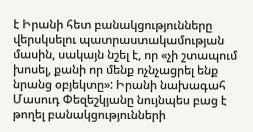է Իրանի հետ բանակցությունները վերսկսելու պատրաստակամության մասին, սակայն նշել է, որ «չի շտապում խոսել, քանի որ մենք ոչնչացրել ենք նրանց օբյեկտը»: Իրանի նախագահ Մասուդ Փեզեշկյանը նույնպես բաց է թողել բանակցությունների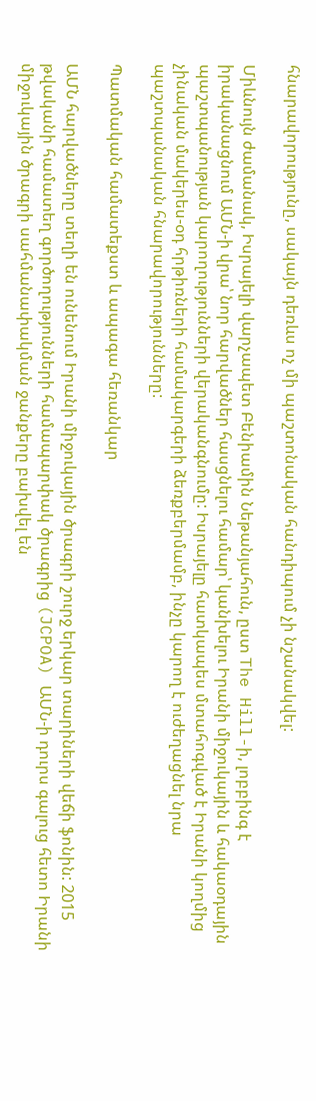հնարավորությունը, սակայն դեռևս ոչ մի պաշտոնական հանդիպում չի նշանակվել:

Միևնույն ժամանակ, Իսրայելի վարչապետ Բենիամին Նեթանյահուն, ըստ The Hill-ի, լոբբինգ է իրականացնում ԱՄՆ-ի վրա՝ նոր հարվածներ հասցնելու համար՝ կանխելու Իրանի միջուկային և հակաօդային պաշտպանության կարողությունների վերականգնումը: Իսրայելը հատկապես մտահոգված է Իրանի կողմից չինական մակերես-օդ հրթիռների համակարգերի ձեռքբերմամբ, ինչը կարող է ուժեղացնել նրա պաշտպանական հնարավորությունները:

Պատմական համատեքստ և ապագա հեռանկար

ԱՄՆ հարվածները տեղի են ունենում Իրանի միջուկային ծրագրի շուրջ երկար տարիների վեճի ֆոնին: 2015 թվականի համատեղ գործողությունների համապարփակ ծրագրից (JCPOA) ԱՄՆ-ի դուրս գալուց հետո Իրանի միջուկային ծրագրի սահմանափակման ջանքերը բախվել են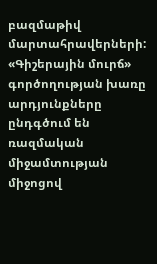բազմաթիվ մարտահրավերների: «Գիշերային մուրճ» գործողության խառը արդյունքները ընդգծում են ռազմական միջամտության միջոցով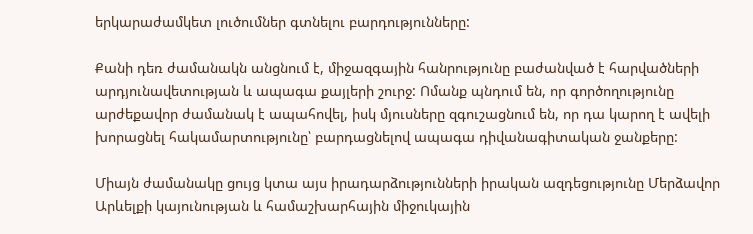երկարաժամկետ լուծումներ գտնելու բարդությունները:

Քանի դեռ ժամանակն անցնում է, միջազգային հանրությունը բաժանված է հարվածների արդյունավետության և ապագա քայլերի շուրջ: Ոմանք պնդում են, որ գործողությունը արժեքավոր ժամանակ է ապահովել, իսկ մյուսները զգուշացնում են, որ դա կարող է ավելի խորացնել հակամարտությունը՝ բարդացնելով ապագա դիվանագիտական ջանքերը:

Միայն ժամանակը ցույց կտա այս իրադարձությունների իրական ազդեցությունը Մերձավոր Արևելքի կայունության և համաշխարհային միջուկային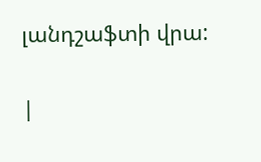լանդշաֆտի վրա:

|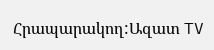Հրապարակող:Ազատ TV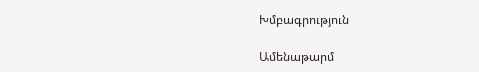Խմբագրություն

Ամենաթարմ